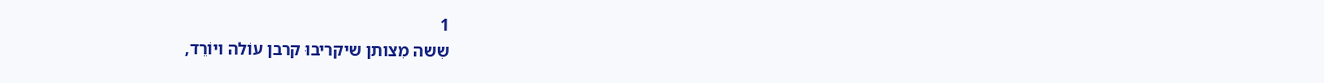1
שִשה מִצותן שיקריבוּ קרבן עוֹלה ויוֹרֵד,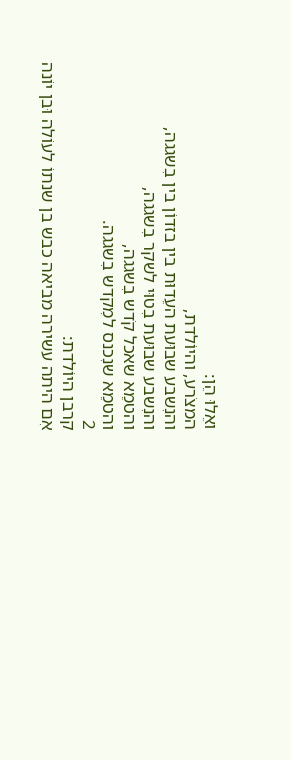ואֵלוּ הֵן:
המצֹרע, והיוֹלדת,
והנִשבע שבוּעת העֵדוּת בין בזדוֹן בין בִשגגה,
והנִשבע שבוּעת בִטוּי לשקר בִשגגה,
והטמֵא שאכל קֹדש בִשגגה,
והטמֵא שנִכנס למִקדש בִשגגה.
2
קרבן היוֹלדת:
אִם היתה עשירה מביאה כבש בן שנתוֹ לעוֹלה וּבן יוֹנה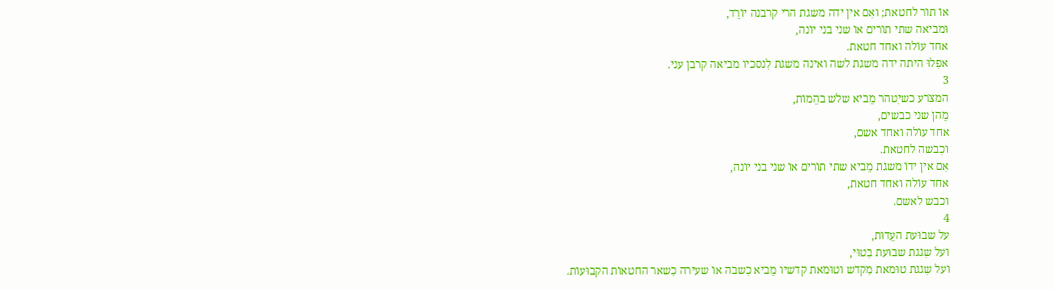אוֹ תוֹר לחטאת; ואִם אין ידה משגת הרי קרבנה יוֹרֵד,
וּמביאה שתי תוֹרים אוֹ שני בני יוֹנה,
אחד עוֹלה ואחד חטאת.
אפִלוּ היתה ידה משגת לשה ואינה משגת לִנסכיו מביאה קרבן עני.
3
המצֹרע כשיִטהר מֵביא שלֹש בהֵמוֹת,
מֵהן שני כבשים,
אחד עוֹלה ואחד אשם,
וכִבשה לחטאת.
אִם אין ידוֹ משגת מֵביא שתי תוֹרים אוֹ שני בני יוֹנה,
אחד עוֹלה ואחד חטאת,
וכבש לאשם.
4
על שבוּעת העֵדוּת,
ועל שִגגת שבוּעת בִטוּי,
ועל שִגגת טוּמאת מִקדש וטוּמאת קדשיו מֵביא כִשבה אוֹ שעירה כִשאר החטאוֹת הקבוּעוֹת.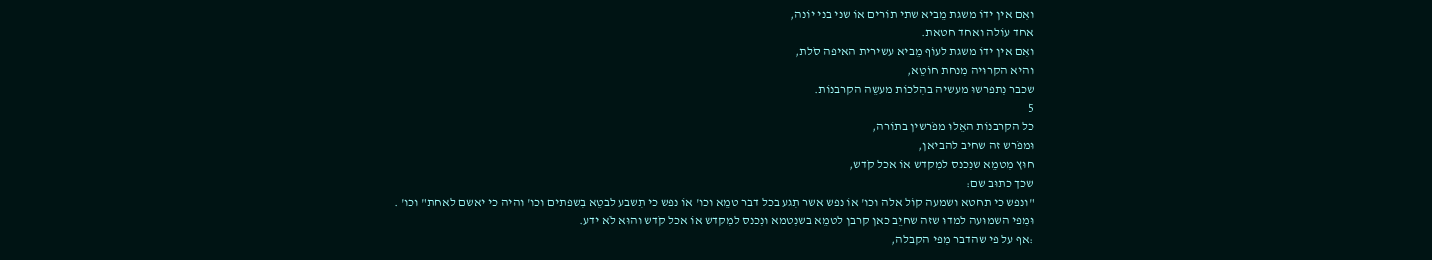ואִם אין ידוֹ משגת מֵביא שתי תוֹרים אוֹ שני בני יוֹנה,
אחד עוֹלה ואחד חטאת.
ואִם אין ידוֹ משגת לעוֹף מֵביא עשירית האיפה סֹלת,
והיא הקרוּיה מִנחת חוֹטֵא,
שכבר נִתפרשוּ מעשיה בהִלכוֹת מעשֵה הקרבנוֹת.
5
כל הקרבנוֹת האֵלוּ מפֹרשין בתוֹרה,
וּמפֹרש זה שחיב להביאן,
חוּץ מִטמֵא שנִכנס למִקדש אוֹ אכל קֹדש,
שכך כתוּב שם:
"ונפש כי תחטא ושמעה קוֹל אלה וכו' אוֹ נפש אשר תִגע בכל דבר טמֵא וכו' אוֹ נפש כי תִשבע לבטֵא בִשפתים וכו' והיה כי יאשם לאחת" וכו' .
וּמִפי השמוּעה למדוּ שזה שחיֵב כאן קרבן לטמֵא בשנִטמא ונִכנס למִקדש אוֹ אכל קֹדש והוּא לֹא ידע.
:אף על פי שהדבר מִפי הקבלה,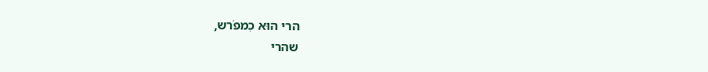הרי הוּא כִמפֹרש,
שהרי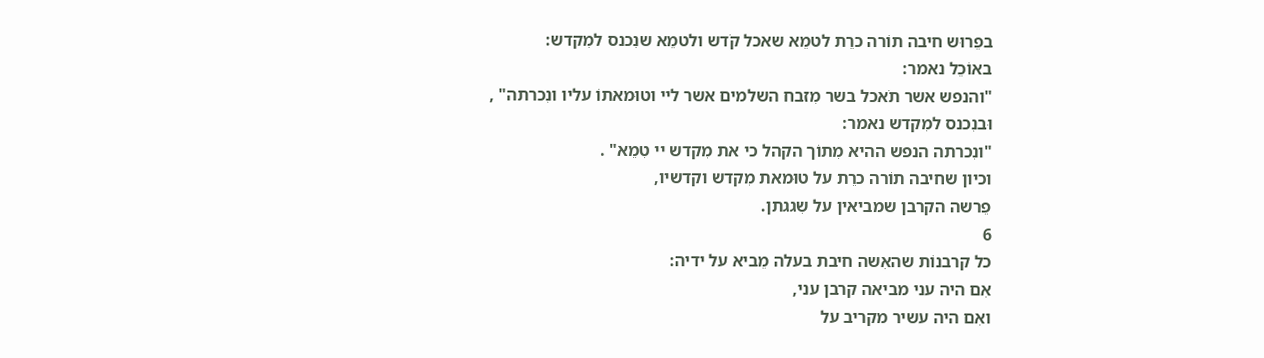בפֵרוּש חיבה תוֹרה כרֵת לטמֵא שאכל קֹדש ולטמֵא שנִכנס למִקדש:
באוֹכֵל נאמר:
"והנפש אשר תֹאכל בשר מִזבח השלמים אשר ליי וטוּמאתוֹ עליו ונִכרתה" ,
וּבנִכנס למִקדש נאמר:
"ונִכרתה הנפש ההיא מִתוֹך הקהל כי את מִקדש יי טִמֵא" .
וכיון שחיבה תוֹרה כרֵת על טוּמאת מִקדש וקדשיו,
פֵרשה הקרבן שמביאין על שִגגתן.
6
כל קרבנוֹת שהאִשה חיבת בעלה מֵביא על ידיה:
אִם היה עני מביאה קרבן עני,
ואִם היה עשיר מקריב על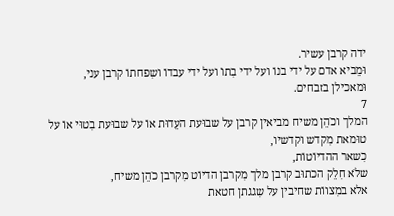ידה קרבן עשיר.
וּמֵביא אדם על ידי בנוֹ ועל ידי בִתוֹ ועל ידי עבדוֹ ושִפחתוֹ קרבן עני,
וּמאכילן בזבחים.
7
המלך וכֹהֵן משיח מביאין קרבן על שבוּעת העֵדוּת אוֹ על שבוּעת בִטוּי אוֹ על טוּמאת מִקדש וקדשיו,
כִשאר ההדיוֹטוֹת,
שלֹא חִלֵק הכתוּב קרבן מלך מִקרבן הדיוֹט מִקרבן כֹהֵן משיח,
אלא במִצווֹת שחיבין על שִגגתן חטאת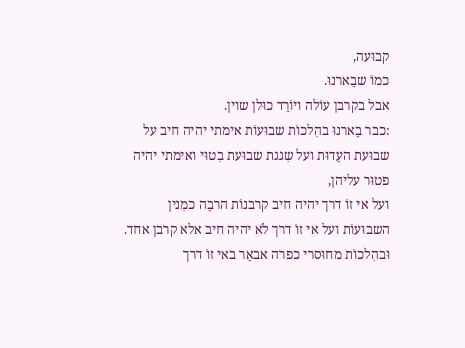קבוּעה,
כמוֹ שבֵארנוּ.
אבל בקרבן עוֹלה ויוֹרֵד כוּלן שוין.
:כבר בֵארנוּ בהִלכוֹת שבוּעוֹת אימתי יהיה חיב על שבוּעת העֵדוּת ועל שִגגת שבוּעת בִטוּי ואימתי יהיה פטוּר עליהן,
ועל אי זוֹ דרך יהיה חיב קרבנוֹת הרבֵה כמִנין השבוּעוֹת ועל אי זוֹ דרך לֹא יהיה חיב אלא קרבן אחד.
וּבהִלכוֹת מחוּסרי כפרה אבאֵר באי זוֹ דרך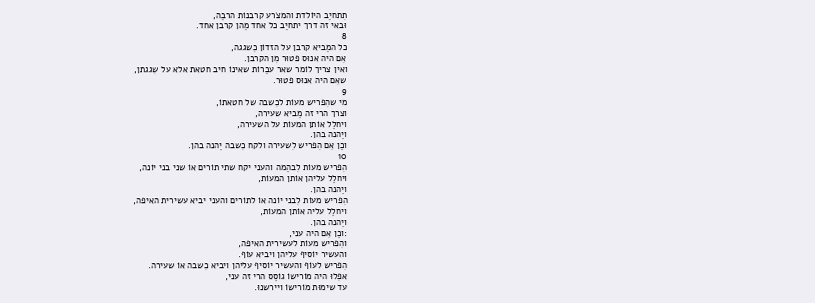תִתחיֵב היוֹלדת והמצֹרע קרבנוֹת הרבֵה,
וּבאי זה דרך יתחיֵב כל אחד מֵהן קרבן אחד.
8
כל המֵביא קרבן על הזדוֹן כִשגגה,
אִם היה אנוּס פטוּר מִן הקרבן.
ואין צריך לוֹמר שאר עבֵרוֹת שאינוֹ חיב חטאת אלא על שִגגתן,
שאִם היה אנוּס פטוּר.
9
מי שהִפריש מעוֹת לכִשבה של חטאתוֹ,
וצרך הרי זה מֵביא שעירה,
ויחלֵל אוֹתן המעוֹת על השעירה,
ויֵהנה בהן.
וכֵן אִם הִפריש לִשעירה ולקח כִשבה יֵהנה בהן.
10
הִפריש מעוֹת לִבהֵמה והעני יקח שתי תוֹרים אוֹ שני בני יוֹנה,
ויחלֵל עליהן אוֹתן המעוֹת,
ויֵהנה בהן.
הִפריש מעוֹת לִבני יוֹנה אוֹ לתוֹרים והעני יביא עשירית האיפה,
ויחלֵל עליה אוֹתן המעוֹת,
ויֵהנה בהן.
:וכֵן אִם היה עני,
והִפריש מעוֹת לעשירית האיפה,
והעשיר יוֹסיף עליהן ויביא עוֹף.
הִפריש לעוֹף והעשיר יוֹסיף עליהן ויביא כִשבה אוֹ שעירה.
אפִלוּ היה מוֹרישוֹ גוֹסֵס הרי זה עני,
עד שימוּת מוֹרישוֹ ויירשנוּ.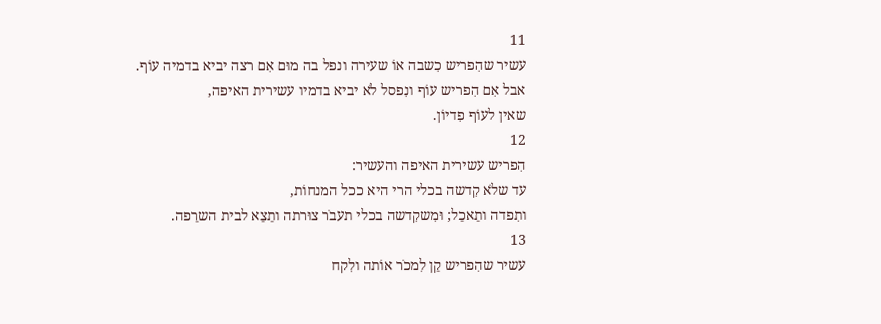11
עשיר שהִפריש כִשבה אוֹ שעירה ונפל בה מוּם אִם רצה יביא בדמיה עוֹף.
אבל אִם הִפריש עוֹף ונִפסל לֹא יביא בדמיו עשירית האיפה,
שאין לעוֹף פִדיוֹן.
12
הִפריש עשירית האיפה והעשיר:
עד שלֹא קִדשה בכלי הרי היא ככל המנחוֹת,
ותִפדה ותֵאכֵל; וּמִשקִדשה בכלי תעבֹר צוּרתה ותֵצֵא לבית השרֵפה.
13
עשיר שהִפריש קֵן לִמכֹר אוֹתה ולִקח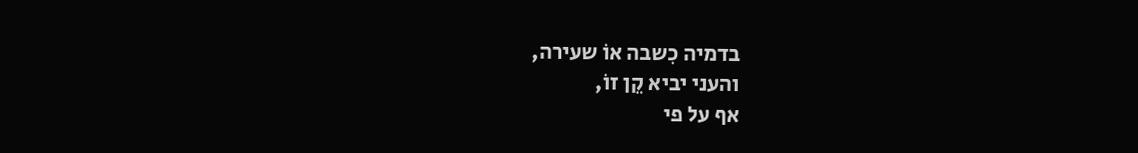בדמיה כִשבה אוֹ שעירה,
והעני יביא קֵן זוֹ,
אף על פי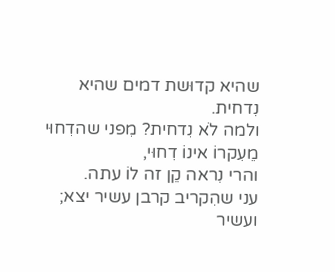שהיא קדוּשת דמים שהיא נִדחית.
ולמה לֹא נִדחית? מִפני שהדִחוּי מֵעִקרוֹ אינוֹ דִחוּי,
והרי נִראה קֵן זה לוֹ עתה.
עני שהִקריב קרבן עשיר יצא; ועשיר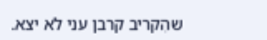שהִקריב קרבן עני לֹא יצא.